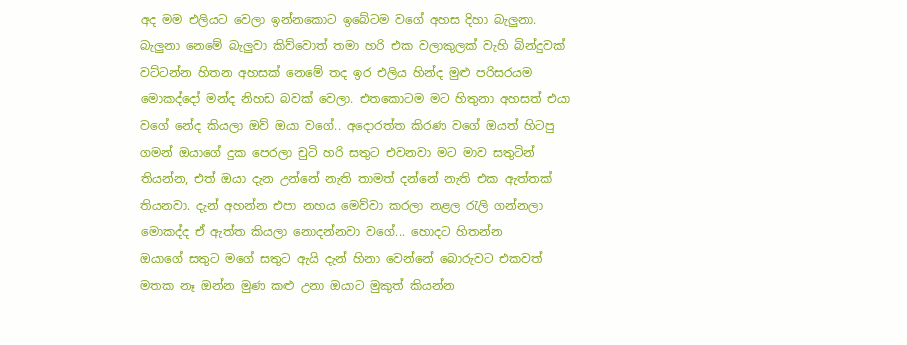අද මම එලියට වෙලා ඉන්නකොට ඉබේටම වගේ අහස දිහා බැලුනා. බැලුනා නෙමේ බැලුවා කිව්වොත් තමා හරි එක වලාකුලක් වැහි බින්දුවක් වට්ටන්න හිතන අහසක් නෙමේ තද ඉර එලිය හින්ද මුළු පරිසරයම මොකද්දෝ මන්ද නිහඩ බවක් වෙලා. එතකොටම මට හිතුනා අහසත් එයා වගේ නේද කියලා ඔව් ඔයා වගේ.. අදොරත්ත කිරණ වගේ ඔයත් හිටපු ගමන් ඔයාගේ දුක පෙරලා චුටි හරි සතුට එවනවා මට මාව සතුටින් තියන්න, එත් ඔයා දැන උන්නේ නැති තාමත් දන්නේ නැති එක ඇත්තක් තියනවා. දැන් අහන්න එපා නහය මෙව්වා කරලා නළල රැලි ගන්නලා මොකද්ද ඒ ඇත්ත කියලා නොදන්නවා වගේ... හොදට හිතන්න
ඔයාගේ සතුට මගේ සතුට ඇයි දැන් හිනා වෙන්නේ බොරුවට එකවත් මතක නෑ ඔන්න මුණ කළු උනා ඔයාට මුකුත් කියන්න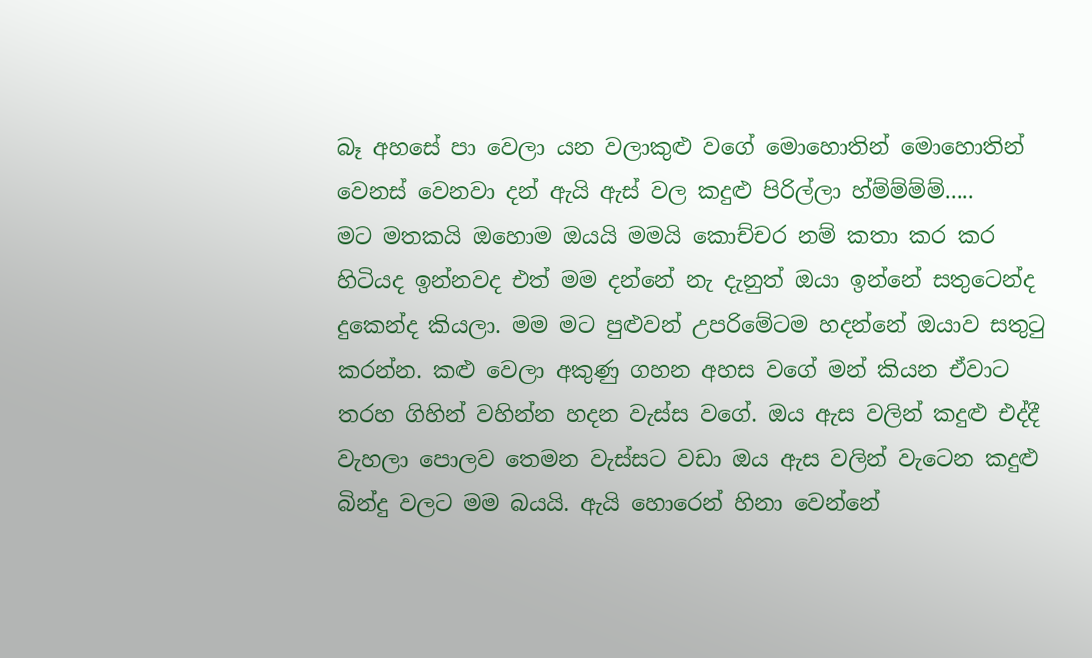බෑ අහසේ පා වෙලා යන වලාකුළු වගේ මොහොතින් මොහොතින් වෙනස් වෙනවා දන් ඇයි ඇස් වල කදුළු පිරිල්ලා හ්ම්ම්ම්ම්.....
මට මතකයි ඔහොම ඔයයි මමයි කොච්චර නම් කතා කර කර හිටියද ඉන්නවද එත් මම දන්නේ නැ දැනුත් ඔයා ඉන්නේ සතුටෙන්ද දුකෙන්ද කියලා. මම මට පුළුවන් උපරිමේටම හදන්නේ ඔයාව සතුටු කරන්න. කළු වෙලා අකුණු ගහන අහස වගේ මන් කියන ඒවාට තරහ ගිහින් වහින්න හදන වැස්ස වගේ. ඔය ඇස වලින් කදුළු එද්දී වැහලා පොලව තෙමන වැස්සට වඩා ඔය ඇස වලින් වැටෙන කදුළු බින්දු වලට මම බයයි. ඇයි හොරෙන් හිනා වෙන්නේ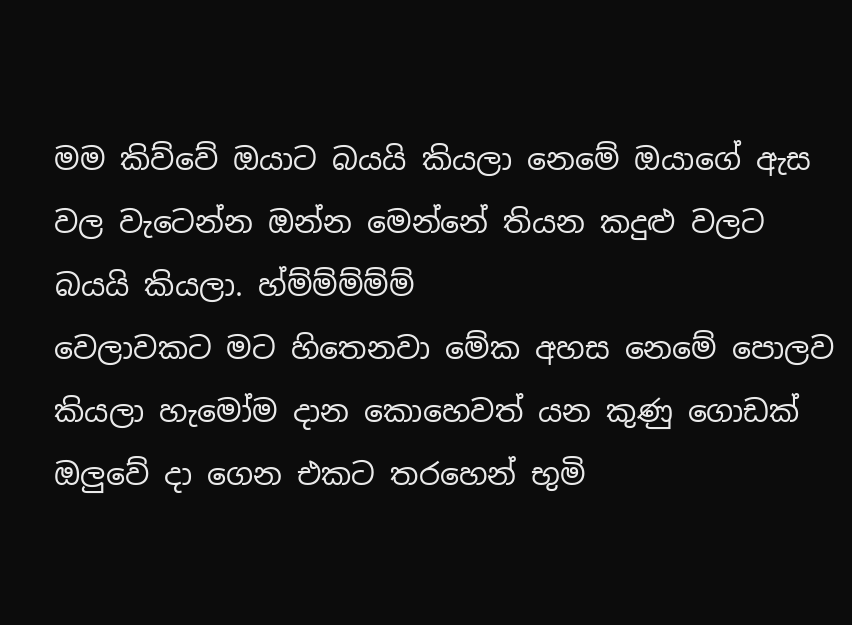මම කිව්වේ ඔයාට බයයි කියලා නෙමේ ඔයාගේ ඇස වල වැටෙන්න ඔන්න මෙන්නේ තියන කදුළු වලට බයයි කියලා. හ්ම්ම්ම්ම්ම්
වෙලාවකට මට හිතෙනවා මේක අහස නෙමේ පොලව කියලා හැමෝම දාන කොහෙවත් යන කුණු ගොඩක් ඔලුවේ දා ගෙන එකට තරහෙන් භුමි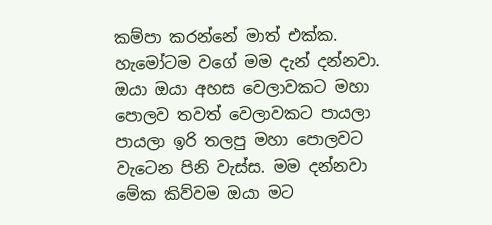කම්පා කරන්නේ මාත් එක්ක. හැමෝටම වගේ මම දැන් දන්නවා. ඔයා ඔයා අහස වෙලාවකට මහා පොලව තවත් වෙලාවකට පායලා පායලා ඉරි තලපු මහා පොලවට වැටෙන පිනි වැස්ස. මම දන්නවා මේක කිව්වම ඔයා මට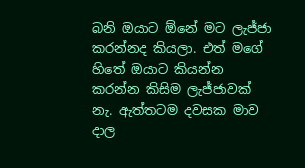බනි ඔයාට ඕනේ මට ලැජ්ජා කරන්නද කියලා. එත් මගේ හිතේ ඔයාට කියන්න කරන්න කිසිම ලැජ්ජාවක් නැ. ඇත්තටම දවසක මාව දාල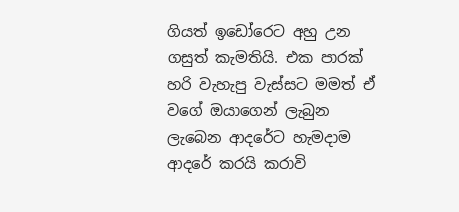ගියත් ඉඩෝරෙට අහු උන ගසුත් කැමතියි. එක පාරක් හරි වැහැපු වැස්සට මමත් ඒ වගේ ඔයාගෙන් ලැබුන ලැබෙන ආදරේට හැමදාම ආදරේ කරයි කරාවි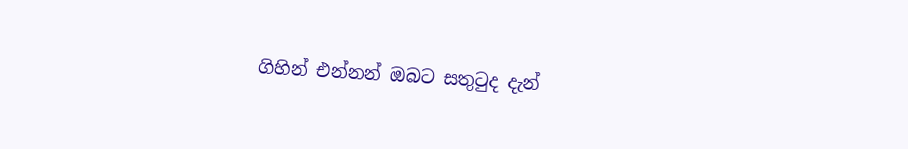ගිහින් එන්නන් ඔබට සතුටුද දැන්